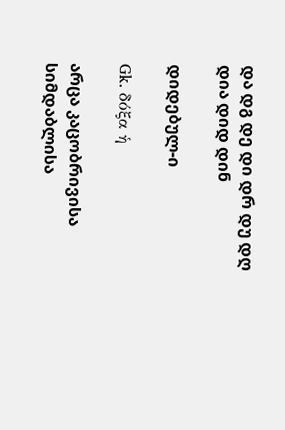და დგ დე დი დრ დუ დღ
დია დიდ დინ

დიდებულ-ი

Gk. δόξα ἡ

არცა კაცობრივისა სიმდაბლისა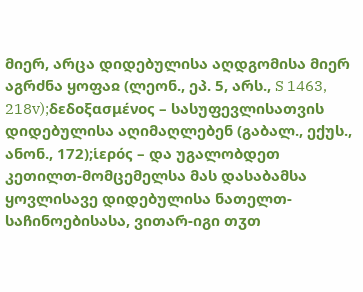მიერ, არცა დიდებულისა აღდგომისა მიერ აგრძნა ყოფაჲ (ლეონ., ეპ. 5, არს., S 1463, 218v);δεδοξασμένος – სასუფევლისათვის დიდებულისა აღიმაღლებენ (გაბალ., ექუს., ანონ., 172);ἱερός – და უგალობდეთ კეთილთ-მომცემელსა მას დასაბამსა ყოვლისავე დიდებულისა ნათელთ-საჩინოებისასა, ვითარ-იგი თჳთ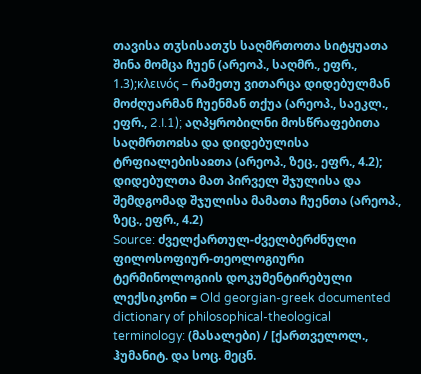თავისა თჳსისათჳს საღმრთოთა სიტყუათა შინა მომცა ჩუენ (არეოპ., საღმრ., ეფრ., 1.3);κλεινός – რამეთუ ვითარცა დიდებულმან მოძღუარმან ჩუენმან თქუა (არეოპ., საეკლ., ეფრ., 2.I.1); აღპყრობილნი მოსწრაფებითა საღმრთოჲსა და დიდებულისა ტრფიალებისაჲთა (არეოპ., ზეც., ეფრ., 4.2); დიდებულთა მათ პირველ შჯულისა და შემდგომად შჯულისა მამათა ჩუენთა (არეოპ., ზეც., ეფრ., 4.2)
Source: ძველქართულ-ძველბერძნული ფილოსოფიურ-თეოლოგიური ტერმინოლოგიის დოკუმენტირებული ლექსიკონი = Old georgian-greek documented dictionary of philosophical-theological terminology: (მასალები) / [ქართველოლ., ჰუმანიტ. და სოც. მეცნ.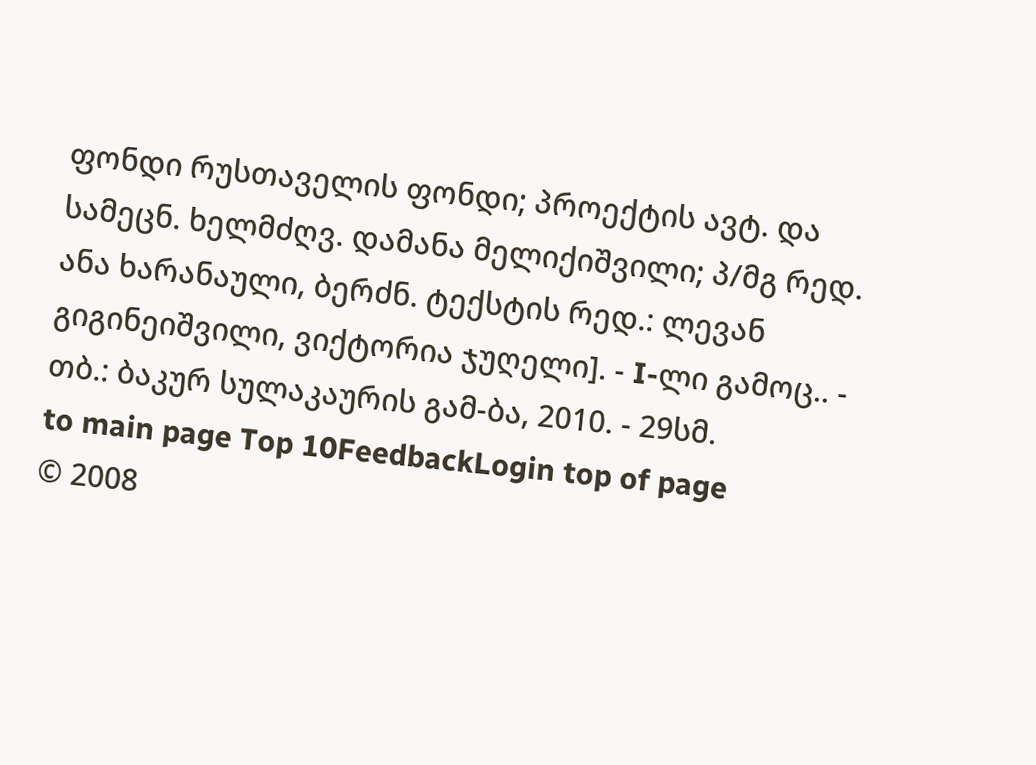ფონდი რუსთაველის ფონდი; პროექტის ავტ. და სამეცნ. ხელმძღვ. დამანა მელიქიშვილი; პ/მგ რედ. ანა ხარანაული, ბერძნ. ტექსტის რედ.: ლევან გიგინეიშვილი, ვიქტორია ჯუღელი]. - I-ლი გამოც.. - თბ.: ბაკურ სულაკაურის გამ-ბა, 2010. - 29სმ.
to main page Top 10FeedbackLogin top of page
© 2008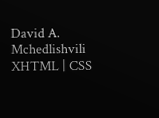David A. Mchedlishvili XHTML | CSS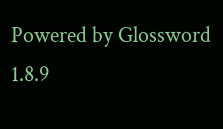Powered by Glossword 1.8.9